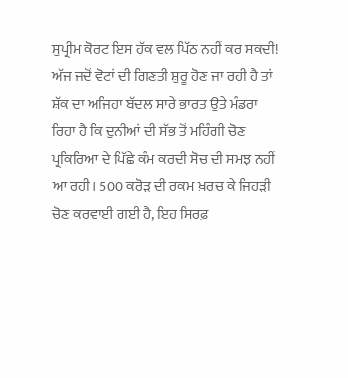ਸੁਪ੍ਰੀਮ ਕੋਰਟ ਇਸ ਹੱਕ ਵਲ ਪਿੱਠ ਨਹੀਂ ਕਰ ਸਕਦੀ!
ਅੱਜ ਜਦੋਂ ਵੋਟਾਂ ਦੀ ਗਿਣਤੀ ਸ਼ੁਰੂ ਹੋਣ ਜਾ ਰਹੀ ਹੈ ਤਾਂ ਸ਼ੱਕ ਦਾ ਅਜਿਹਾ ਬੱਦਲ ਸਾਰੇ ਭਾਰਤ ਉਤੇ ਮੰਡਰਾ ਰਿਹਾ ਹੈ ਕਿ ਦੁਨੀਆਂ ਦੀ ਸੱਭ ਤੋਂ ਮਹਿੰਗੀ ਚੋਣ ਪ੍ਰਕਿਰਿਆ ਦੇ ਪਿੱਛੇ ਕੰਮ ਕਰਦੀ ਸੋਚ ਦੀ ਸਮਝ ਨਹੀਂ ਆ ਰਹੀ। 500 ਕਰੋੜ ਦੀ ਰਕਮ ਖ਼ਰਚ ਕੇ ਜਿਹੜੀ ਚੋਣ ਕਰਵਾਈ ਗਈ ਹੈ, ਇਹ ਸਿਰਫ਼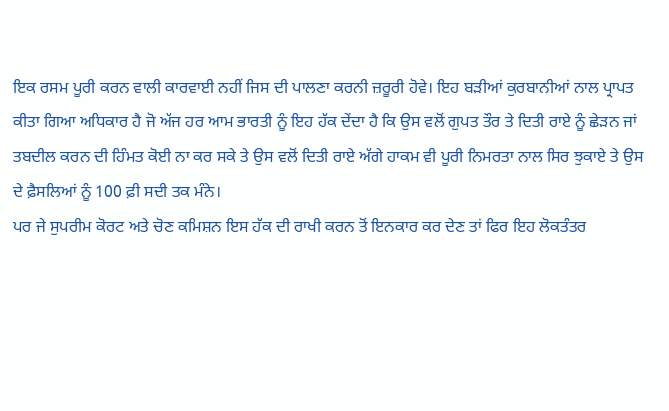ਇਕ ਰਸਮ ਪੂਰੀ ਕਰਨ ਵਾਲੀ ਕਾਰਵਾਈ ਨਹੀਂ ਜਿਸ ਦੀ ਪਾਲਣਾ ਕਰਨੀ ਜ਼ਰੂਰੀ ਹੋਵੇ। ਇਹ ਬੜੀਆਂ ਕੁਰਬਾਨੀਆਂ ਨਾਲ ਪ੍ਰਾਪਤ ਕੀਤਾ ਗਿਆ ਅਧਿਕਾਰ ਹੈ ਜੋ ਅੱਜ ਹਰ ਆਮ ਭਾਰਤੀ ਨੂੰ ਇਹ ਹੱਕ ਦੇਂਦਾ ਹੈ ਕਿ ਉਸ ਵਲੋਂ ਗੁਪਤ ਤੌਰ ਤੇ ਦਿਤੀ ਰਾਏ ਨੂੰ ਛੇੜਨ ਜਾਂ ਤਬਦੀਲ ਕਰਨ ਦੀ ਹਿੰਮਤ ਕੋਈ ਨਾ ਕਰ ਸਕੇ ਤੇ ਉਸ ਵਲੋਂ ਦਿਤੀ ਰਾਏ ਅੱਗੇ ਹਾਕਮ ਵੀ ਪੂਰੀ ਨਿਮਰਤਾ ਨਾਲ ਸਿਰ ਝੁਕਾਏ ਤੇ ਉਸ ਦੇ ਫ਼ੈਸਲਿਆਂ ਨੂੰ 100 ਫ਼ੀ ਸਦੀ ਤਕ ਮੰਨੇ।
ਪਰ ਜੇ ਸੁਪਰੀਮ ਕੋਰਟ ਅਤੇ ਚੋਣ ਕਮਿਸ਼ਨ ਇਸ ਹੱਕ ਦੀ ਰਾਖੀ ਕਰਨ ਤੋਂ ਇਨਕਾਰ ਕਰ ਦੇਣ ਤਾਂ ਫਿਰ ਇਹ ਲੋਕਤੰਤਰ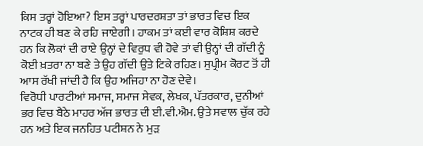ਕਿਸ ਤਰ੍ਹਾਂ ਹੋਇਆ? ਇਸ ਤਰ੍ਹਾਂ ਪਾਰਦਰਸ਼ਤਾ ਤਾਂ ਭਾਰਤ ਵਿਚ ਇਕ ਨਾਟਕ ਹੀ ਬਣ ਕੇ ਰਹਿ ਜਾਏਗੀ। ਹਾਕਮ ਤਾਂ ਕਈ ਵਾਰ ਕੋਸ਼ਿਸ਼ ਕਰਦੇ ਹਨ ਕਿ ਲੋਕਾਂ ਦੀ ਰਾਏ ਉਨ੍ਹਾਂ ਦੇ ਵਿਰੁਧ ਵੀ ਹੋਵੇ ਤਾਂ ਵੀ ਉਨ੍ਹਾਂ ਦੀ ਗੱਦੀ ਨੂੰ ਕੋਈ ਖ਼ਤਰਾ ਨਾ ਬਣੇ ਤੇ ਉਹ ਗੱਦੀ ਉਤੇ ਟਿਕੇ ਰਹਿਣ। ਸੁਪ੍ਰੀਮ ਕੋਰਟ ਤੋਂ ਹੀ ਆਸ ਰੱਖੀ ਜਾਂਦੀ ਹੈ ਕਿ ਉਹ ਅਜਿਹਾ ਨਾ ਹੋਣ ਦੇਵੇ।
ਵਿਰੋਧੀ ਪਾਰਟੀਆਂ ਸਮਾਜ, ਸਮਾਜ ਸੇਵਕ, ਲੇਖਕ, ਪੱਤਰਕਾਰ, ਦੁਨੀਆਂ ਭਰ ਵਿਚ ਬੈਠੇ ਮਾਹਰ ਅੱਜ ਭਾਰਤ ਦੀ ਈ.ਵੀ.ਐਮ. ਉਤੇ ਸਵਾਲ ਚੁੱਕ ਰਹੇ ਹਨ ਅਤੇ ਇਕ ਜਨਹਿਤ ਪਟੀਸ਼ਨ ਨੇ ਮੁੜ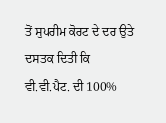ਤੋਂ ਸੁਪਰੀਮ ਕੋਰਟ ਦੇ ਦਰ ਉਤੇ ਦਸਤਕ ਦਿਤੀ ਕਿ ਵੀ.ਵੀ.ਪੈਟ. ਦੀ 100%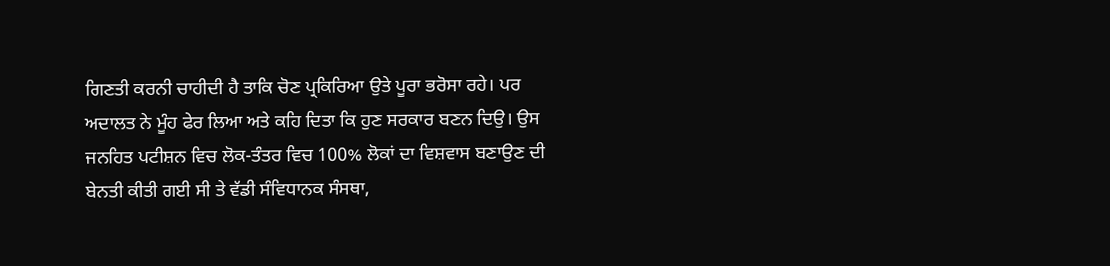ਗਿਣਤੀ ਕਰਨੀ ਚਾਹੀਦੀ ਹੈ ਤਾਕਿ ਚੋਣ ਪ੍ਰਕਿਰਿਆ ਉਤੇ ਪੂਰਾ ਭਰੋਸਾ ਰਹੇ। ਪਰ ਅਦਾਲਤ ਨੇ ਮੂੰਹ ਫੇਰ ਲਿਆ ਅਤੇ ਕਹਿ ਦਿਤਾ ਕਿ ਹੁਣ ਸਰਕਾਰ ਬਣਨ ਦਿਉ। ਉਸ ਜਨਹਿਤ ਪਟੀਸ਼ਨ ਵਿਚ ਲੋਕ-ਤੰਤਰ ਵਿਚ 100% ਲੋਕਾਂ ਦਾ ਵਿਸ਼ਵਾਸ ਬਣਾਉਣ ਦੀ ਬੇਨਤੀ ਕੀਤੀ ਗਈ ਸੀ ਤੇ ਵੱਡੀ ਸੰਵਿਧਾਨਕ ਸੰਸਥਾ,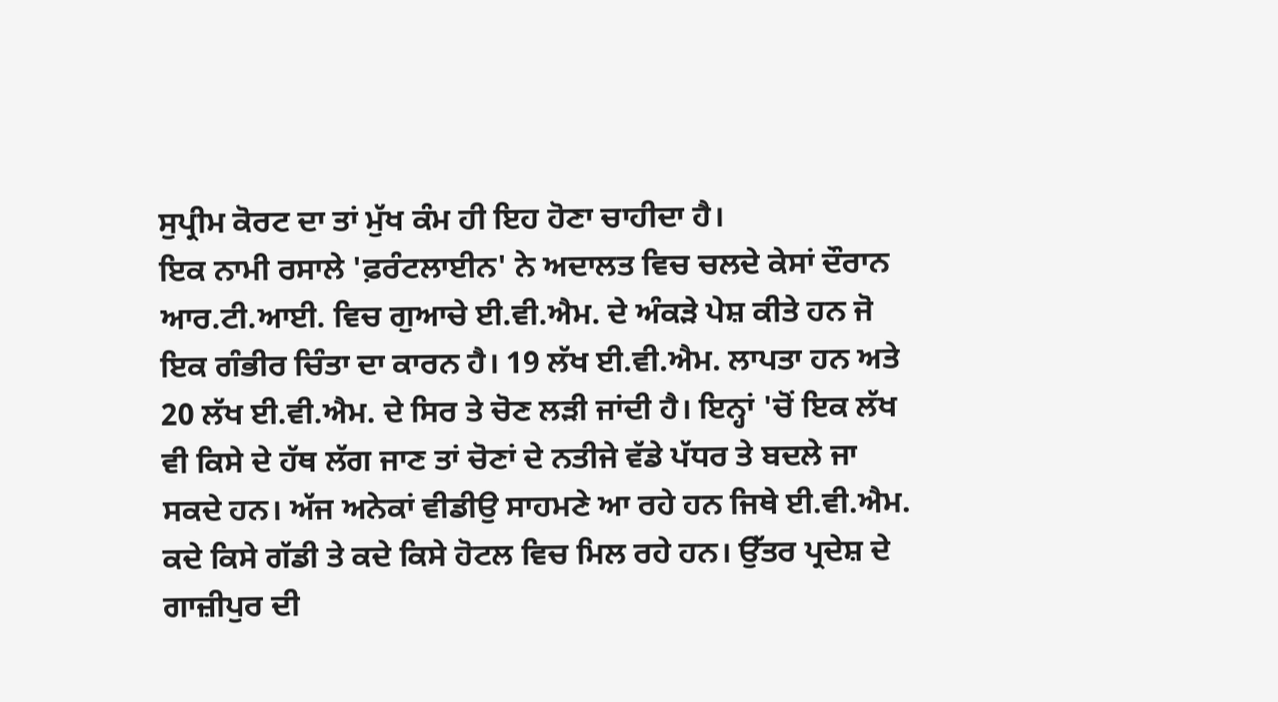ਸੁਪ੍ਰੀਮ ਕੋਰਟ ਦਾ ਤਾਂ ਮੁੱਖ ਕੰਮ ਹੀ ਇਹ ਹੋਣਾ ਚਾਹੀਦਾ ਹੈ।
ਇਕ ਨਾਮੀ ਰਸਾਲੇ 'ਫ਼ਰੰਟਲਾਈਨ' ਨੇ ਅਦਾਲਤ ਵਿਚ ਚਲਦੇ ਕੇਸਾਂ ਦੌਰਾਨ ਆਰ.ਟੀ.ਆਈ. ਵਿਚ ਗੁਆਚੇ ਈ.ਵੀ.ਐਮ. ਦੇ ਅੰਕੜੇ ਪੇਸ਼ ਕੀਤੇ ਹਨ ਜੋ ਇਕ ਗੰਭੀਰ ਚਿੰਤਾ ਦਾ ਕਾਰਨ ਹੈ। 19 ਲੱਖ ਈ.ਵੀ.ਐਮ. ਲਾਪਤਾ ਹਨ ਅਤੇ 20 ਲੱਖ ਈ.ਵੀ.ਐਮ. ਦੇ ਸਿਰ ਤੇ ਚੋਣ ਲੜੀ ਜਾਂਦੀ ਹੈ। ਇਨ੍ਹਾਂ 'ਚੋਂ ਇਕ ਲੱਖ ਵੀ ਕਿਸੇ ਦੇ ਹੱਥ ਲੱਗ ਜਾਣ ਤਾਂ ਚੋਣਾਂ ਦੇ ਨਤੀਜੇ ਵੱਡੇ ਪੱਧਰ ਤੇ ਬਦਲੇ ਜਾ ਸਕਦੇ ਹਨ। ਅੱਜ ਅਨੇਕਾਂ ਵੀਡੀਉ ਸਾਹਮਣੇ ਆ ਰਹੇ ਹਨ ਜਿਥੇ ਈ.ਵੀ.ਐਮ. ਕਦੇ ਕਿਸੇ ਗੱਡੀ ਤੇ ਕਦੇ ਕਿਸੇ ਹੋਟਲ ਵਿਚ ਮਿਲ ਰਹੇ ਹਨ। ਉੱਤਰ ਪ੍ਰਦੇਸ਼ ਦੇ ਗਾਜ਼ੀਪੁਰ ਦੀ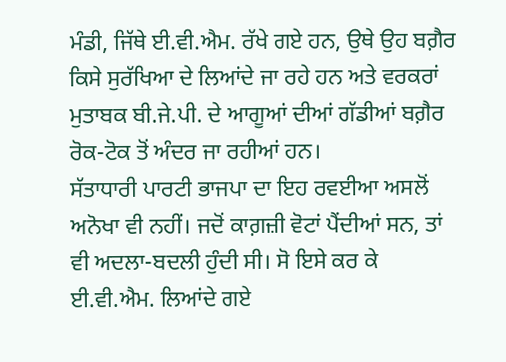ਮੰਡੀ, ਜਿੱਥੇ ਈ.ਵੀ.ਐਮ. ਰੱਖੇ ਗਏ ਹਨ, ਉਥੇ ਉਹ ਬਗ਼ੈਰ ਕਿਸੇ ਸੁਰੱਖਿਆ ਦੇ ਲਿਆਂਦੇ ਜਾ ਰਹੇ ਹਨ ਅਤੇ ਵਰਕਰਾਂ ਮੁਤਾਬਕ ਬੀ.ਜੇ.ਪੀ. ਦੇ ਆਗੂਆਂ ਦੀਆਂ ਗੱਡੀਆਂ ਬਗ਼ੈਰ ਰੋਕ-ਟੋਕ ਤੋਂ ਅੰਦਰ ਜਾ ਰਹੀਆਂ ਹਨ।
ਸੱਤਾਧਾਰੀ ਪਾਰਟੀ ਭਾਜਪਾ ਦਾ ਇਹ ਰਵਈਆ ਅਸਲੋਂ ਅਨੋਖਾ ਵੀ ਨਹੀਂ। ਜਦੋਂ ਕਾਗ਼ਜ਼ੀ ਵੋਟਾਂ ਪੈਂਦੀਆਂ ਸਨ, ਤਾਂ ਵੀ ਅਦਲਾ-ਬਦਲੀ ਹੁੰਦੀ ਸੀ। ਸੋ ਇਸੇ ਕਰ ਕੇ ਈ.ਵੀ.ਐਮ. ਲਿਆਂਦੇ ਗਏ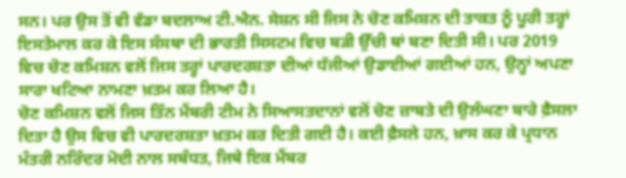ਸਨ। ਪਰ ਉਸ ਤੋਂ ਵੀ ਵੱਡਾ ਬਦਲਾਅ ਟੀ.ਐਨ. ਸੇਸ਼ਨ ਸੀ ਜਿਸ ਨੇ ਚੋਣ ਕਮਿਸ਼ਨ ਦੀ ਤਾਕਤ ਨੂੰ ਪੂਰੀ ਤਰ੍ਹਾਂ ਇਸਤੇਮਾਲ ਕਰ ਕੇ ਇਸ ਸੰਸਥਾ ਦੀ ਭਾਰਤੀ ਸਿਸਟਮ ਵਿਚ ਬੜੀ ਉੱਚੀ ਥਾਂ ਬਣਾ ਦਿਤੀ ਸੀ। ਪਰ 2019 ਵਿਚ ਚੋਣ ਕਮਿਸ਼ਨ ਵਲੋਂ ਜਿਸ ਤਰ੍ਹਾਂ ਪਾਰਦਰਸ਼ਤਾ ਦੀਆਂ ਧੱਜੀਆਂ ਉਡਾਈਆਂ ਗਈਆਂ ਹਨ, ਉਨ੍ਹਾਂ ਅਪਣਾ ਸਾਰਾ ਖਟਿਆ ਨਾਮਣਾ ਖ਼ਤਮ ਕਰ ਲਿਆ ਹੈ।
ਚੋਣ ਕਮਿਸ਼ਨ ਵਲੋਂ ਜਿਸ ਤਿੰਨ ਮੈਂਬਰੀ ਟੀਮ ਨੇ ਸਿਆਸਤਦਾਨਾਂ ਵਲੋਂ ਚੋਣ ਜ਼ਾਬਤੇ ਦੀ ਉਲੰਘਣਾ ਬਾਰੇ ਫ਼ੈਸਲਾ ਦਿਤਾ ਹੈ ਉਸ ਵਿਚ ਵੀ ਪਾਰਦਰਸ਼ਤਾ ਖ਼ਤਮ ਕਰ ਦਿਤੀ ਗਈ ਹੈ। ਕਈ ਫ਼ੈਸਲੇ ਹਨ, ਖ਼ਾਸ ਕਰ ਕੇ ਪ੍ਰਧਾਨ ਮੰਤਰੀ ਨਰਿੰਦਰ ਮੋਦੀ ਨਾਲ ਸਬੰਧਤ, ਜਿਥੇ ਇਕ ਮੈਂਬਰ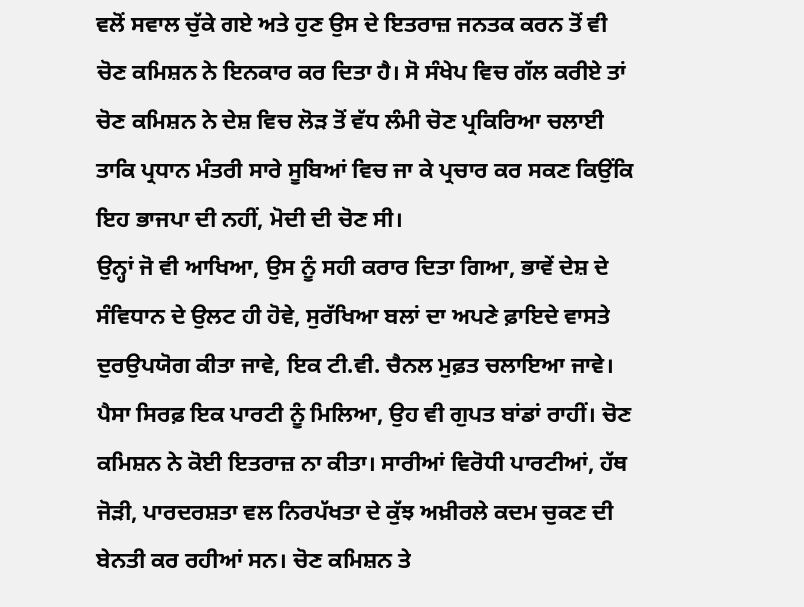ਵਲੋਂ ਸਵਾਲ ਚੁੱਕੇ ਗਏ ਅਤੇ ਹੁਣ ਉਸ ਦੇ ਇਤਰਾਜ਼ ਜਨਤਕ ਕਰਨ ਤੋਂ ਵੀ ਚੋਣ ਕਮਿਸ਼ਨ ਨੇ ਇਨਕਾਰ ਕਰ ਦਿਤਾ ਹੈ। ਸੋ ਸੰਖੇਪ ਵਿਚ ਗੱਲ ਕਰੀਏ ਤਾਂ ਚੋਣ ਕਮਿਸ਼ਨ ਨੇ ਦੇਸ਼ ਵਿਚ ਲੋੜ ਤੋਂ ਵੱਧ ਲੰਮੀ ਚੋਣ ਪ੍ਰਕਿਰਿਆ ਚਲਾਈ ਤਾਕਿ ਪ੍ਰਧਾਨ ਮੰਤਰੀ ਸਾਰੇ ਸੂਬਿਆਂ ਵਿਚ ਜਾ ਕੇ ਪ੍ਰਚਾਰ ਕਰ ਸਕਣ ਕਿਉਂਕਿ ਇਹ ਭਾਜਪਾ ਦੀ ਨਹੀਂ, ਮੋਦੀ ਦੀ ਚੋਣ ਸੀ।
ਉਨ੍ਹਾਂ ਜੋ ਵੀ ਆਖਿਆ, ਉਸ ਨੂੰ ਸਹੀ ਕਰਾਰ ਦਿਤਾ ਗਿਆ, ਭਾਵੇਂ ਦੇਸ਼ ਦੇ ਸੰਵਿਧਾਨ ਦੇ ਉਲਟ ਹੀ ਹੋਵੇ, ਸੁਰੱਖਿਆ ਬਲਾਂ ਦਾ ਅਪਣੇ ਫ਼ਾਇਦੇ ਵਾਸਤੇ ਦੁਰਉਪਯੋਗ ਕੀਤਾ ਜਾਵੇ, ਇਕ ਟੀ.ਵੀ. ਚੈਨਲ ਮੁਫ਼ਤ ਚਲਾਇਆ ਜਾਵੇ। ਪੈਸਾ ਸਿਰਫ਼ ਇਕ ਪਾਰਟੀ ਨੂੰ ਮਿਲਿਆ, ਉਹ ਵੀ ਗੁਪਤ ਬਾਂਡਾਂ ਰਾਹੀਂ। ਚੋਣ ਕਮਿਸ਼ਨ ਨੇ ਕੋਈ ਇਤਰਾਜ਼ ਨਾ ਕੀਤਾ। ਸਾਰੀਆਂ ਵਿਰੋਧੀ ਪਾਰਟੀਆਂ, ਹੱਥ ਜੋੜੀ, ਪਾਰਦਰਸ਼ਤਾ ਵਲ ਨਿਰਪੱਖਤਾ ਦੇ ਕੁੱਝ ਅਖ਼ੀਰਲੇ ਕਦਮ ਚੁਕਣ ਦੀ ਬੇਨਤੀ ਕਰ ਰਹੀਆਂ ਸਨ। ਚੋਣ ਕਮਿਸ਼ਨ ਤੇ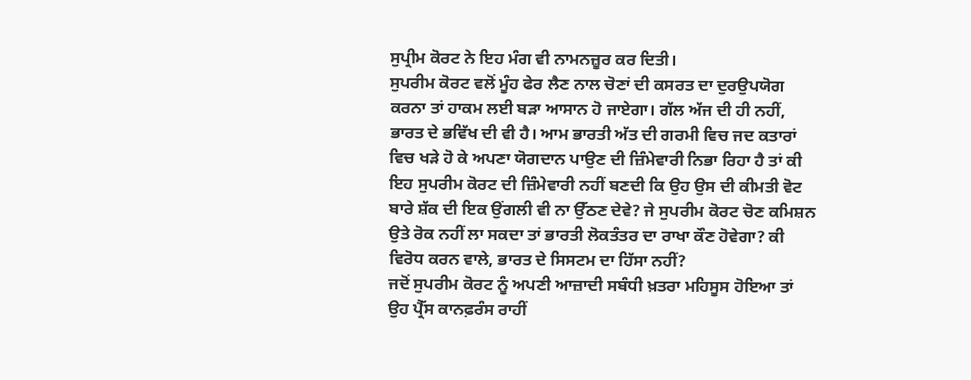ਸੁਪ੍ਰੀਮ ਕੋਰਟ ਨੇ ਇਹ ਮੰਗ ਵੀ ਨਾਮਨਜ਼ੂਰ ਕਰ ਦਿਤੀ।
ਸੁਪਰੀਮ ਕੋਰਟ ਵਲੋਂ ਮੂੰਹ ਫੇਰ ਲੈਣ ਨਾਲ ਚੋਣਾਂ ਦੀ ਕਸਰਤ ਦਾ ਦੁਰਉਪਯੋਗ ਕਰਨਾ ਤਾਂ ਹਾਕਮ ਲਈ ਬੜਾ ਆਸਾਨ ਹੋ ਜਾਏਗਾ। ਗੱਲ ਅੱਜ ਦੀ ਹੀ ਨਹੀਂ, ਭਾਰਤ ਦੇ ਭਵਿੱਖ ਦੀ ਵੀ ਹੈ। ਆਮ ਭਾਰਤੀ ਅੱਤ ਦੀ ਗਰਮੀ ਵਿਚ ਜਦ ਕਤਾਰਾਂ ਵਿਚ ਖੜੇ ਹੋ ਕੇ ਅਪਣਾ ਯੋਗਦਾਨ ਪਾਉਣ ਦੀ ਜ਼ਿੰਮੇਵਾਰੀ ਨਿਭਾ ਰਿਹਾ ਹੈ ਤਾਂ ਕੀ ਇਹ ਸੁਪਰੀਮ ਕੋਰਟ ਦੀ ਜ਼ਿੰਮੇਵਾਰੀ ਨਹੀਂ ਬਣਦੀ ਕਿ ਉਹ ਉਸ ਦੀ ਕੀਮਤੀ ਵੋਟ ਬਾਰੇ ਸ਼ੱਕ ਦੀ ਇਕ ਉਂਗਲੀ ਵੀ ਨਾ ਉੱਠਣ ਦੇਵੇ? ਜੇ ਸੁਪਰੀਮ ਕੋਰਟ ਚੋਣ ਕਮਿਸ਼ਨ ਉਤੇ ਰੋਕ ਨਹੀਂ ਲਾ ਸਕਦਾ ਤਾਂ ਭਾਰਤੀ ਲੋਕਤੰਤਰ ਦਾ ਰਾਖਾ ਕੌਣ ਹੋਵੇਗਾ? ਕੀ ਵਿਰੋਧ ਕਰਨ ਵਾਲੇ, ਭਾਰਤ ਦੇ ਸਿਸਟਮ ਦਾ ਹਿੱਸਾ ਨਹੀਂ?
ਜਦੋਂ ਸੁਪਰੀਮ ਕੋਰਟ ਨੂੰ ਅਪਣੀ ਆਜ਼ਾਦੀ ਸਬੰਧੀ ਖ਼ਤਰਾ ਮਹਿਸੂਸ ਹੋਇਆ ਤਾਂ ਉਹ ਪ੍ਰੈੱਸ ਕਾਨਫ਼ਰੰਸ ਰਾਹੀਂ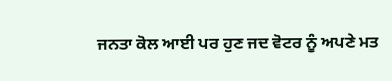ਜਨਤਾ ਕੋਲ ਆਈ ਪਰ ਹੁਣ ਜਦ ਵੋਟਰ ਨੂੰ ਅਪਣੇ ਮਤ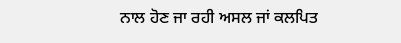ਨਾਲ ਹੋਣ ਜਾ ਰਹੀ ਅਸਲ ਜਾਂ ਕਲਪਿਤ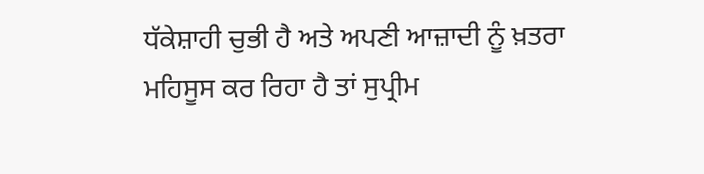ਧੱਕੇਸ਼ਾਹੀ ਚੁਭੀ ਹੈ ਅਤੇ ਅਪਣੀ ਆਜ਼ਾਦੀ ਨੂੰ ਖ਼ਤਰਾ ਮਹਿਸੂਸ ਕਰ ਰਿਹਾ ਹੈ ਤਾਂ ਸੁਪ੍ਰੀਮ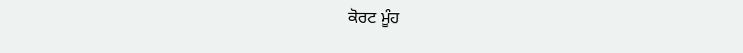ਕੋਰਟ ਮੂੰਹ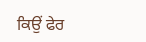ਕਿਉਂ ਫੇਰ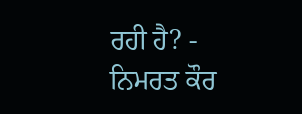ਰਹੀ ਹੈ? - ਨਿਮਰਤ ਕੌਰ